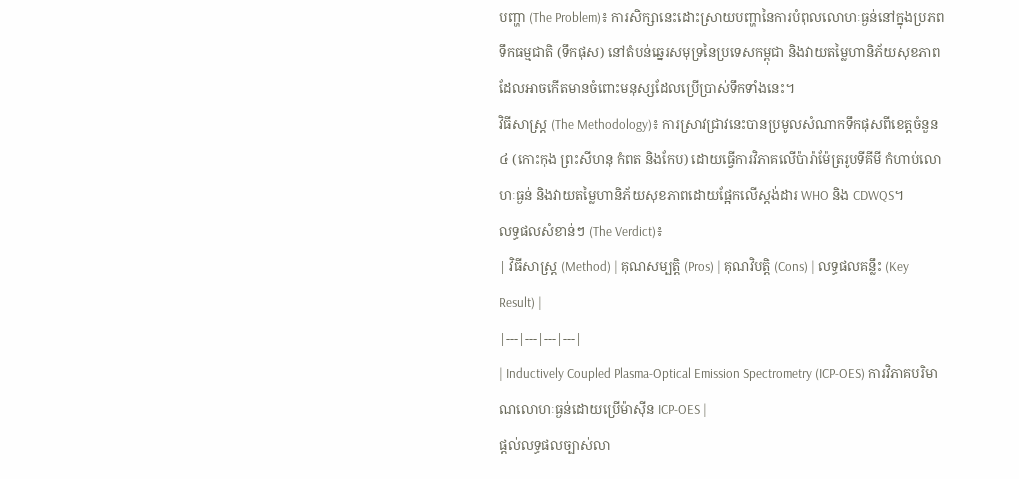បញ្ហា (The Problem)៖ ការសិក្សានេះដោះស្រាយបញ្ហានៃការបំពុលលោហៈធ្ងន់នៅក្នុងប្រភពទឹកធម្មជាតិ (ទឹកផុស) នៅតំបន់ឆ្នេរសមុទ្រនៃប្រទេសកម្ពុជា និងវាយតម្លៃហានិភ័យសុខភាពដែលអាចកើតមានចំពោះមនុស្សដែលប្រើប្រាស់ទឹកទាំងនេះ។
វិធីសាស្ត្រ (The Methodology)៖ ការស្រាវជ្រាវនេះបានប្រមូលសំណាកទឹកផុសពីខេត្តចំនួន ៤ (កោះកុង ព្រះសីហនុ កំពត និងកែប) ដោយធ្វើការវិភាគលើប៉ារ៉ាម៉ែត្ររូបទីគីមី កំហាប់លោហៈធ្ងន់ និងវាយតម្លៃហានិភ័យសុខភាពដោយផ្អែកលើស្តង់ដារ WHO និង CDWQS។
លទ្ធផលសំខាន់ៗ (The Verdict)៖
| វិធីសាស្ត្រ (Method) | គុណសម្បត្តិ (Pros) | គុណវិបត្តិ (Cons) | លទ្ធផលគន្លឹះ (Key Result) |
|---|---|---|---|
| Inductively Coupled Plasma-Optical Emission Spectrometry (ICP-OES) ការវិភាគបរិមាណលោហៈធ្ងន់ដោយប្រើម៉ាស៊ីន ICP-OES |
ផ្តល់លទ្ធផលច្បាស់លា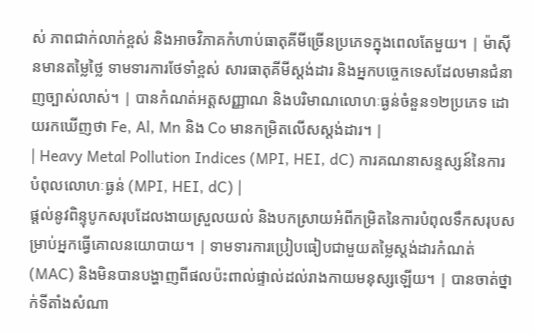ស់ ភាពជាក់លាក់ខ្ពស់ និងអាចវិភាគកំហាប់ធាតុគីមីច្រើនប្រភេទក្នុងពេលតែមួយ។ | ម៉ាស៊ីនមានតម្លៃថ្លៃ ទាមទារការថែទាំខ្ពស់ សារធាតុគីមីស្តង់ដារ និងអ្នកបច្ចេកទេសដែលមានជំនាញច្បាស់លាស់។ | បានកំណត់អត្តសញ្ញាណ និងបរិមាណលោហៈធ្ងន់ចំនួន១២ប្រភេទ ដោយរកឃើញថា Fe, Al, Mn និង Co មានកម្រិតលើសស្តង់ដារ។ |
| Heavy Metal Pollution Indices (MPI, HEI, dC) ការគណនាសន្ទស្សន៍នៃការបំពុលលោហៈធ្ងន់ (MPI, HEI, dC) |
ផ្តល់នូវពិន្ទុបូកសរុបដែលងាយស្រួលយល់ និងបកស្រាយអំពីកម្រិតនៃការបំពុលទឹកសរុបសម្រាប់អ្នកធ្វើគោលនយោបាយ។ | ទាមទារការប្រៀបធៀបជាមួយតម្លៃស្តង់ដារកំណត់ (MAC) និងមិនបានបង្ហាញពីផលប៉ះពាល់ផ្ទាល់ដល់រាងកាយមនុស្សឡើយ។ | បានចាត់ថ្នាក់ទីតាំងសំណា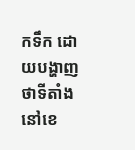កទឹក ដោយបង្ហាញថាទីតាំងនៅខេ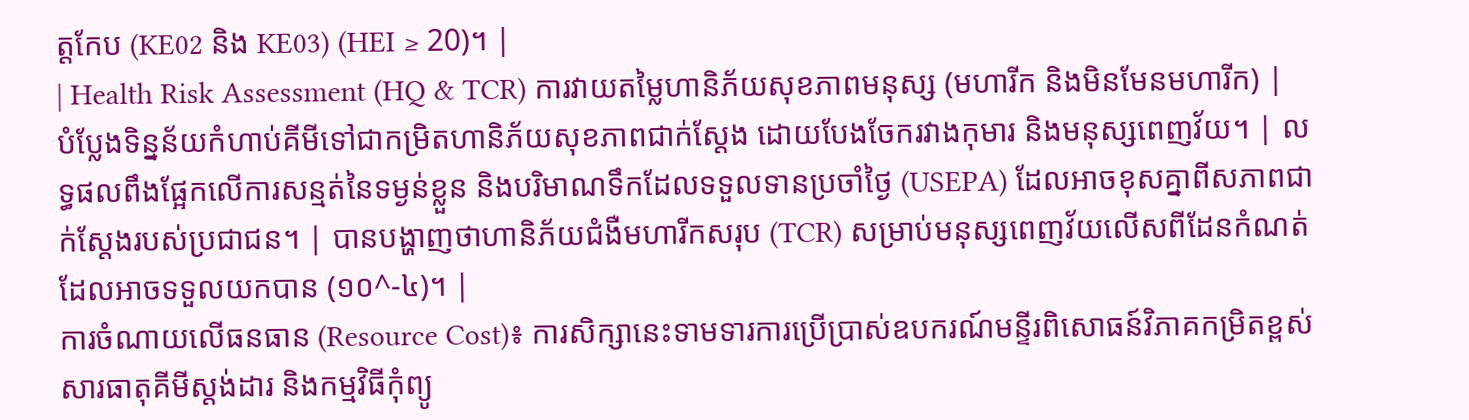ត្តកែប (KE02 និង KE03) (HEI ≥ 20)។ |
| Health Risk Assessment (HQ & TCR) ការវាយតម្លៃហានិភ័យសុខភាពមនុស្ស (មហារីក និងមិនមែនមហារីក) |
បំប្លែងទិន្នន័យកំហាប់គីមីទៅជាកម្រិតហានិភ័យសុខភាពជាក់ស្តែង ដោយបែងចែករវាងកុមារ និងមនុស្សពេញវ័យ។ | លទ្ធផលពឹងផ្អែកលើការសន្មត់នៃទម្ងន់ខ្លួន និងបរិមាណទឹកដែលទទួលទានប្រចាំថ្ងៃ (USEPA) ដែលអាចខុសគ្នាពីសភាពជាក់ស្តែងរបស់ប្រជាជន។ | បានបង្ហាញថាហានិភ័យជំងឺមហារីកសរុប (TCR) សម្រាប់មនុស្សពេញវ័យលើសពីដែនកំណត់ដែលអាចទទួលយកបាន (១០^-៤)។ |
ការចំណាយលើធនធាន (Resource Cost)៖ ការសិក្សានេះទាមទារការប្រើប្រាស់ឧបករណ៍មន្ទីរពិសោធន៍វិភាគកម្រិតខ្ពស់ សារធាតុគីមីស្តង់ដារ និងកម្មវិធីកុំព្យូ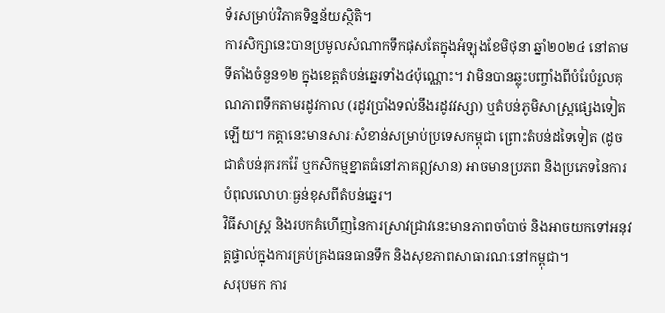ទ័រសម្រាប់វិភាគទិន្នន័យស្ថិតិ។
ការសិក្សានេះបានប្រមូលសំណាកទឹកផុសតែក្នុងអំឡុងខែមិថុនា ឆ្នាំ២០២៤ នៅតាមទីតាំងចំនួន១២ ក្នុងខេត្តតំបន់ឆ្នេរទាំង៤ប៉ុណ្ណោះ។ វាមិនបានឆ្លុះបញ្ចាំងពីបំរែបំរួលគុណភាពទឹកតាមរដូវកាល (រដូវប្រាំងទល់នឹងរដូវវស្សា) ឬតំបន់ភូមិសាស្ត្រផ្សេងទៀតឡើយ។ កត្តានេះមានសារៈសំខាន់សម្រាប់ប្រទេសកម្ពុជា ព្រោះតំបន់ដទៃទៀត (ដូចជាតំបន់រុករករ៉ែ ឬកសិកម្មខ្នាតធំនៅភាគឦសាន) អាចមានប្រភព និងប្រភេទនៃការបំពុលលោហៈធ្ងន់ខុសពីតំបន់ឆ្នេរ។
វិធីសាស្ត្រ និងរបកគំហើញនៃការស្រាវជ្រាវនេះមានភាពចាំបាច់ និងអាចយកទៅអនុវត្តផ្ទាល់ក្នុងការគ្រប់គ្រងធនធានទឹក និងសុខភាពសាធារណៈនៅកម្ពុជា។
សរុបមក ការ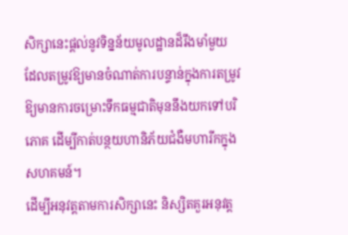សិក្សានេះផ្តល់នូវទិន្នន័យមូលដ្ឋានដ៏រឹងមាំមួយ ដែលតម្រូវឱ្យមានចំណាត់ការបន្ទាន់ក្នុងការតម្រូវឱ្យមានការចម្រោះទឹកធម្មជាតិមុននឹងយកទៅបរិភោគ ដើម្បីកាត់បន្ថយហានិភ័យជំងឺមហារីកក្នុងសហគមន៍។
ដើម្បីអនុវត្តតាមការសិក្សានេះ និស្សិតគួរអនុវត្ត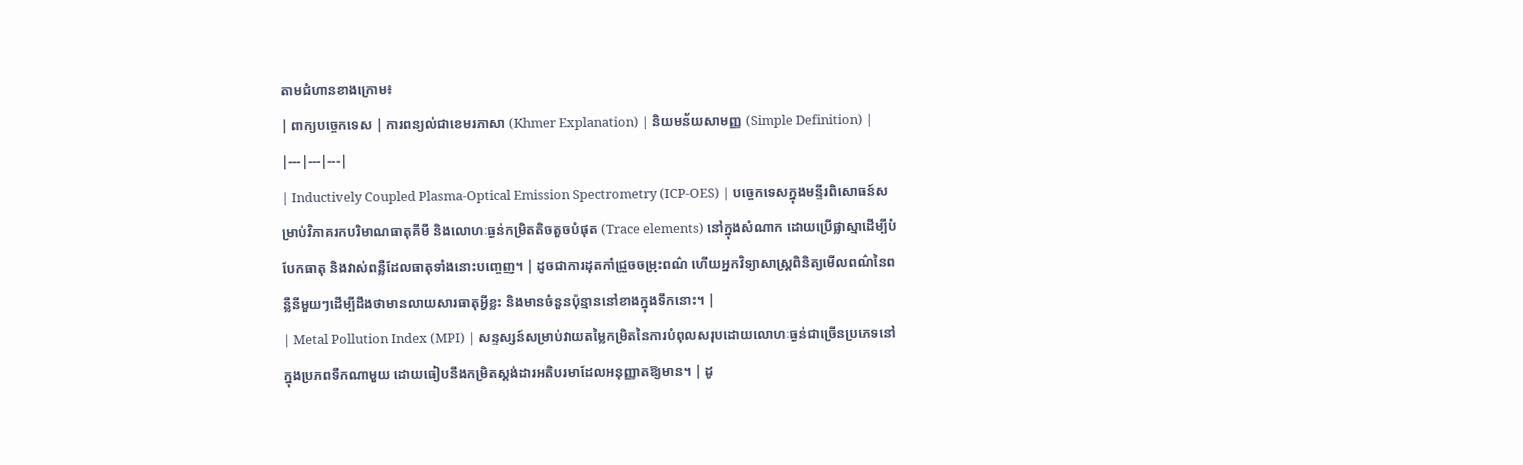តាមជំហានខាងក្រោម៖
| ពាក្យបច្ចេកទេស | ការពន្យល់ជាខេមរភាសា (Khmer Explanation) | និយមន័យសាមញ្ញ (Simple Definition) |
|---|---|---|
| Inductively Coupled Plasma-Optical Emission Spectrometry (ICP-OES) | បច្ចេកទេសក្នុងមន្ទីរពិសោធន៍សម្រាប់វិភាគរកបរិមាណធាតុគីមី និងលោហៈធ្ងន់កម្រិតតិចតួចបំផុត (Trace elements) នៅក្នុងសំណាក ដោយប្រើផ្លាស្មាដើម្បីបំបែកធាតុ និងវាស់ពន្លឺដែលធាតុទាំងនោះបញ្ចេញ។ | ដូចជាការដុតកាំជ្រួចចម្រុះពណ៌ ហើយអ្នកវិទ្យាសាស្ត្រពិនិត្យមើលពណ៌នៃពន្លឺនីមួយៗដើម្បីដឹងថាមានលាយសារធាតុអ្វីខ្លះ និងមានចំនួនប៉ុន្មាននៅខាងក្នុងទឹកនោះ។ |
| Metal Pollution Index (MPI) | សន្ទស្សន៍សម្រាប់វាយតម្លៃកម្រិតនៃការបំពុលសរុបដោយលោហៈធ្ងន់ជាច្រើនប្រភេទនៅក្នុងប្រភពទឹកណាមួយ ដោយធៀបនឹងកម្រិតស្តង់ដារអតិបរមាដែលអនុញ្ញាតឱ្យមាន។ | ដូ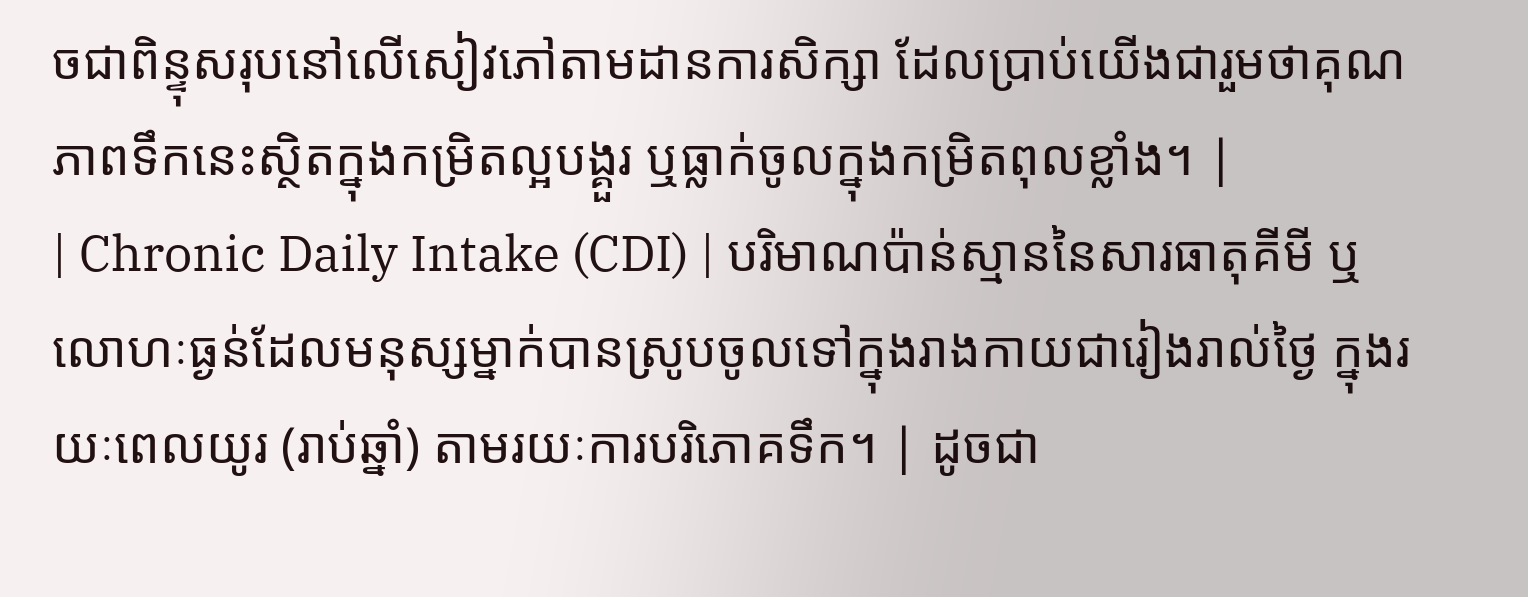ចជាពិន្ទុសរុបនៅលើសៀវភៅតាមដានការសិក្សា ដែលប្រាប់យើងជារួមថាគុណភាពទឹកនេះស្ថិតក្នុងកម្រិតល្អបង្គួរ ឬធ្លាក់ចូលក្នុងកម្រិតពុលខ្លាំង។ |
| Chronic Daily Intake (CDI) | បរិមាណប៉ាន់ស្មាននៃសារធាតុគីមី ឬលោហៈធ្ងន់ដែលមនុស្សម្នាក់បានស្រូបចូលទៅក្នុងរាងកាយជារៀងរាល់ថ្ងៃ ក្នុងរយៈពេលយូរ (រាប់ឆ្នាំ) តាមរយៈការបរិភោគទឹក។ | ដូចជា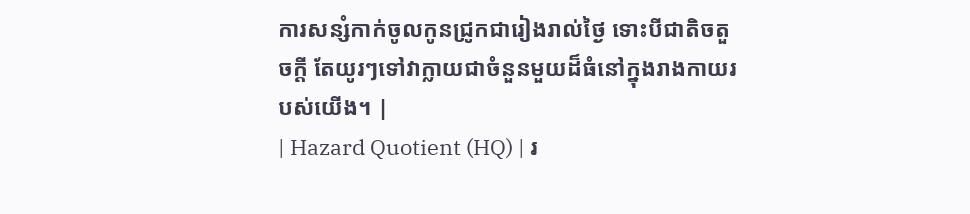ការសន្សំកាក់ចូលកូនជ្រូកជារៀងរាល់ថ្ងៃ ទោះបីជាតិចតួចក្ដី តែយូរៗទៅវាក្លាយជាចំនួនមួយដ៏ធំនៅក្នុងរាងកាយរបស់យើង។ |
| Hazard Quotient (HQ) | រ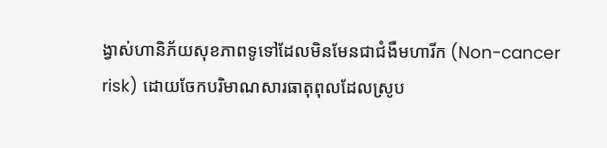ង្វាស់ហានិភ័យសុខភាពទូទៅដែលមិនមែនជាជំងឺមហារីក (Non-cancer risk) ដោយចែកបរិមាណសារធាតុពុលដែលស្រូប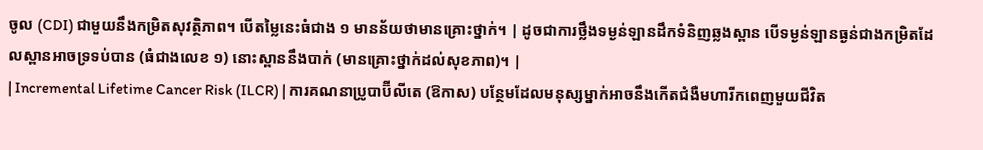ចូល (CDI) ជាមួយនឹងកម្រិតសុវត្ថិភាព។ បើតម្លៃនេះធំជាង ១ មានន័យថាមានគ្រោះថ្នាក់។ | ដូចជាការថ្លឹងទម្ងន់ឡានដឹកទំនិញឆ្លងស្ពាន បើទម្ងន់ឡានធ្ងន់ជាងកម្រិតដែលស្ពានអាចទ្រទប់បាន (ធំជាងលេខ ១) នោះស្ពាននឹងបាក់ (មានគ្រោះថ្នាក់ដល់សុខភាព)។ |
| Incremental Lifetime Cancer Risk (ILCR) | ការគណនាប្រូបាប៊ីលីតេ (ឱកាស) បន្ថែមដែលមនុស្សម្នាក់អាចនឹងកើតជំងឺមហារីកពេញមួយជីវិត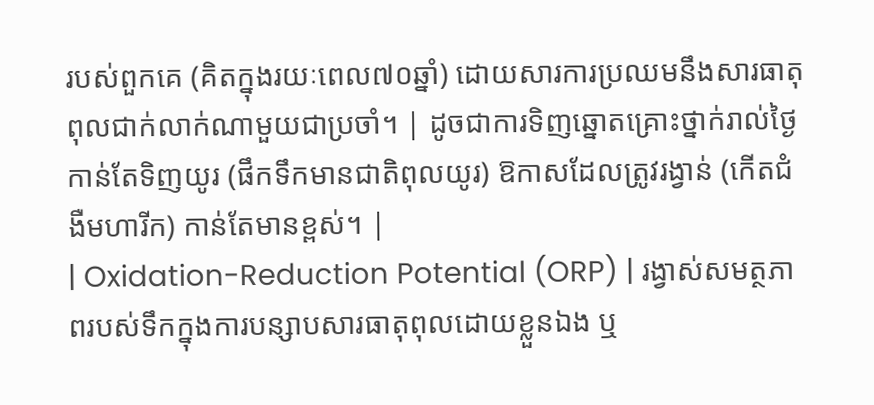របស់ពួកគេ (គិតក្នុងរយៈពេល៧០ឆ្នាំ) ដោយសារការប្រឈមនឹងសារធាតុពុលជាក់លាក់ណាមួយជាប្រចាំ។ | ដូចជាការទិញឆ្នោតគ្រោះថ្នាក់រាល់ថ្ងៃ កាន់តែទិញយូរ (ផឹកទឹកមានជាតិពុលយូរ) ឱកាសដែលត្រូវរង្វាន់ (កើតជំងឺមហារីក) កាន់តែមានខ្ពស់។ |
| Oxidation-Reduction Potential (ORP) | រង្វាស់សមត្ថភាពរបស់ទឹកក្នុងការបន្សាបសារធាតុពុលដោយខ្លួនឯង ឬ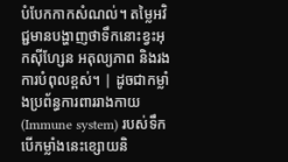បំបែកកាកសំណល់។ តម្លៃអវិជ្ជមានបង្ហាញថាទឹកនោះខ្វះអុកស៊ីហ្សែន អតុល្យភាព និងរងការបំពុលខ្ពស់។ | ដូចជាកម្លាំងប្រព័ន្ធការពាររាងកាយ (Immune system) របស់ទឹក បើកម្លាំងនេះខ្សោយនិ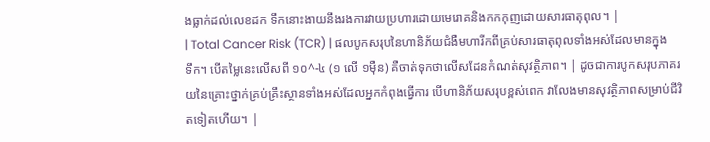ងធ្លាក់ដល់លេខដក ទឹកនោះងាយនឹងរងការវាយប្រហារដោយមេរោគនិងកកកុញដោយសារធាតុពុល។ |
| Total Cancer Risk (TCR) | ផលបូកសរុបនៃហានិភ័យជំងឺមហារីកពីគ្រប់សារធាតុពុលទាំងអស់ដែលមានក្នុងទឹក។ បើតម្លៃនេះលើសពី ១០^-៤ (១ លើ ១ម៉ឺន) គឺចាត់ទុកថាលើសដែនកំណត់សុវត្ថិភាព។ | ដូចជាការបូកសរុបភាគរយនៃគ្រោះថ្នាក់គ្រប់គ្រឹះស្ថានទាំងអស់ដែលអ្នកកំពុងធ្វើការ បើហានិភ័យសរុបខ្ពស់ពេក វាលែងមានសុវត្ថិភាពសម្រាប់ជីវិតទៀតហើយ។ |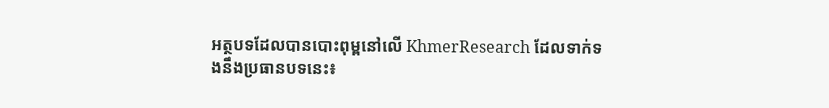អត្ថបទដែលបានបោះពុម្ពនៅលើ KhmerResearch ដែលទាក់ទងនឹងប្រធានបទនេះ៖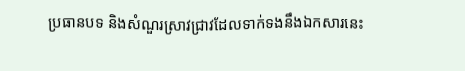ប្រធានបទ និងសំណួរស្រាវជ្រាវដែលទាក់ទងនឹងឯកសារនេះ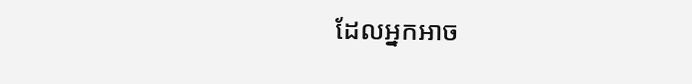ដែលអ្នកអាច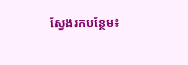ស្វែងរកបន្ថែម៖